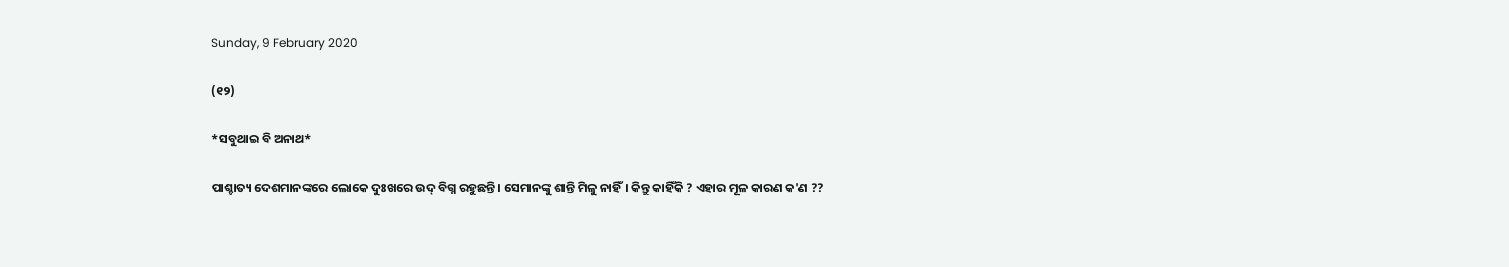Sunday, 9 February 2020

(୧୨)

*ସବୁଥାଇ ବି ଅନାଥ*

ପାଶ୍ଚାତ୍ୟ ଦେଶମାନଙ୍କରେ ଲୋକେ ଦୁଃଖରେ ଉଦ୍ ବିଗ୍ନ ରହୁଛନ୍ତି। ସେମାନଙ୍କୁ ଶାନ୍ତି ମିଳୁ ନାହିଁ। କିନ୍ତୁ କାହିଁକି ? ଏହାର ମୂଳ କାରଣ କ'ଣ ??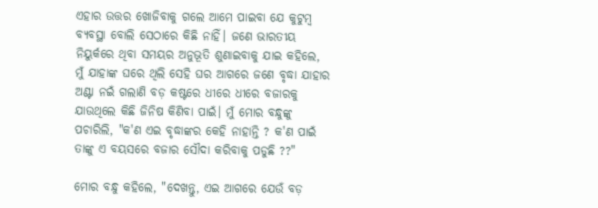ଏହାର ଉତ୍ତର ଖୋଜିବାକୁ ଗଲେ ଆମେ ପାଇବା ଯେ କୁଟୁମ୍ବ ବ୍ୟବସ୍ଥା ବୋଲି ସେଠାରେ କିଛି ନାହିଁ। ଜଣେ ଭାରତୀୟ ନିୟୁର୍କରେ ଥିବା ସମୟର ଅନୁଭୂତି ଶୁଣାଇବାକୁ ଯାଇ କହିଲେ, ମୁଁ ଯାହାଙ୍କ ଘରେ ଥିଲି ସେହି ଘର ଆଗରେ ଜଣେ ବୃଦ୍ଧା ଯାହାର ଅଣ୍ଟା ନଇଁ ଗଲାଣି ବଡ଼ କଷ୍ଟରେ ଧୀରେ ଧୀରେ ବଜାରକୁ ଯାଉଥିଲେ କିଛି ଜିନିଷ କିଣିବା ପାଇଁ। ମୁଁ ମୋର ବନ୍ଧୁଙ୍କୁ ପଚାରିଲି, "କ'ଣ ଏଇ ବୃଦ୍ଧାଙ୍କର କେହି ନାହାନ୍ତି ? କ'ଣ ପାଇଁ ତାଙ୍କୁ ଏ ବୟସରେ ବଜାର ସୌଦା କରିବାକୁ ପଡୁଛି ??"

ମୋର ବନ୍ଧୁ କହିଲେ, "ଦେଖନ୍ତୁ, ଏଇ ଆଗରେ ଯେଉଁ ବଡ଼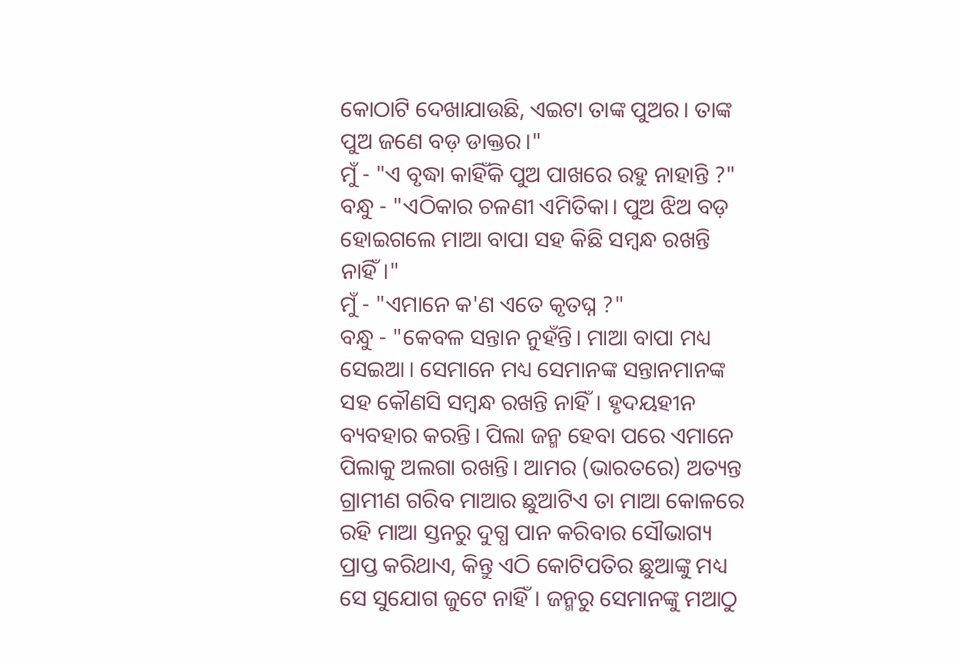କୋଠାଟି ଦେଖାଯାଉଛି, ଏଇଟା ତାଙ୍କ ପୁଅର। ତାଙ୍କ ପୁଅ ଜଣେ ବଡ଼ ଡାକ୍ତର।"
ମୁଁ - "ଏ ବୃଦ୍ଧା କାହିଁକି ପୁଅ ପାଖରେ ରହୁ ନାହାନ୍ତି ?"
ବନ୍ଧୁ - "ଏଠିକାର ଚଳଣୀ ଏମିତିକା। ପୁଅ ଝିଅ ବଡ଼ ହୋଇଗଲେ ମାଆ ବାପା ସହ କିଛି ସମ୍ବନ୍ଧ ରଖନ୍ତି ନାହିଁ।"
ମୁଁ - "ଏମାନେ କ'ଣ ଏତେ କୃତଘ୍ନ ?"
ବନ୍ଧୁ - "କେବଳ ସନ୍ତାନ ନୁହଁନ୍ତି। ମାଆ ବାପା ମଧ୍ୟ ସେଇଆ। ସେମାନେ ମଧ୍ୟ ସେମାନଙ୍କ ସନ୍ତାନମାନଙ୍କ ସହ କୌଣସି ସମ୍ବନ୍ଧ ରଖନ୍ତି ନାହିଁ। ହୃଦୟହୀନ ବ୍ୟବହାର କରନ୍ତି। ପିଲା ଜନ୍ମ ହେବା ପରେ ଏମାନେ ପିଲାକୁ ଅଲଗା ରଖନ୍ତି। ଆମର (ଭାରତରେ) ଅତ୍ୟନ୍ତ ଗ୍ରାମୀଣ ଗରିବ ମାଆର ଛୁଆଟିଏ ତା ମାଆ କୋଳରେ ରହି ମାଆ ସ୍ତନରୁ ଦୁଗ୍ଧ ପାନ କରିବାର ସୌଭାଗ୍ୟ ପ୍ରାପ୍ତ କରିଥାଏ, କିନ୍ତୁ ଏଠି କୋଟିପତିର ଛୁଆଙ୍କୁ ମଧ୍ୟ ସେ ସୁଯୋଗ ଜୁଟେ ନାହିଁ। ଜନ୍ମରୁ ସେମାନଙ୍କୁ ମଆଠୁ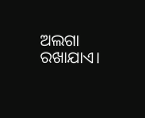ଅଲଗା ରଖାଯାଏ।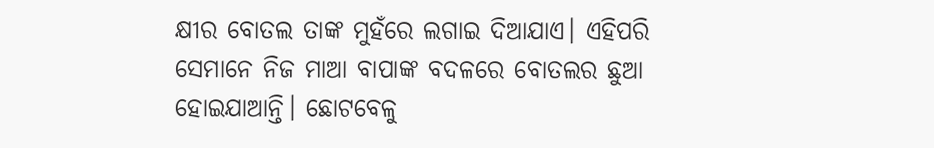କ୍ଷୀର ବୋତଲ ତାଙ୍କ ମୁହଁରେ ଲଗାଇ ଦିଆଯାଏ। ଏହିପରି ସେମାନେ ନିଜ ମାଆ ବାପାଙ୍କ ବଦଳରେ ବୋତଲର ଛୁଆ ହୋଇଯାଆନ୍ତି। ଛୋଟବେଳୁ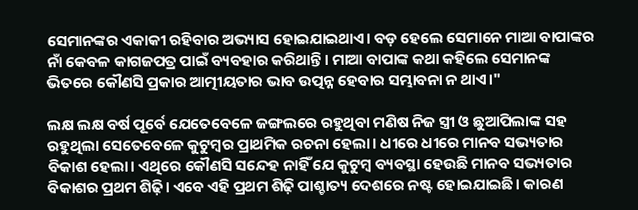ସେମାନଙ୍କର ଏକାକୀ ରହିବାର ଅଭ୍ୟାସ ହୋଇଯାଇଥାଏ। ବଡ଼ ହେଲେ ସେମାନେ ମାଆ ବାପାଙ୍କର ନାଁ କେବଳ କାଗଜପତ୍ର ପାଇଁ ବ୍ୟବହାର କରିଥାନ୍ତି। ମାଆ ବାପାଙ୍କ କଥା କହିଲେ ସେମାନଙ୍କ ଭିତରେ କୌଣସି ପ୍ରକାର ଆତ୍ମୀୟତାର ଭାବ ଉତ୍ପନ୍ନ ହେବାର ସମ୍ଭାବନା ନ ଥାଏ।"

ଲକ୍ଷ ଲକ୍ଷ ବର୍ଷ ପୂର୍ବେ ଯେତେବେଳେ ଜଙ୍ଗଲରେ ରହୁଥିବା ମଣିଷ ନିଜ ସ୍ତ୍ରୀ ଓ ଛୁଆପିଲାଙ୍କ ସହ ରହୁଥିଲା ସେତେବେଳେ କୁଟୁମ୍ବର ପ୍ରାଥମିକ ରଚନା ହେଲା। ଧୀରେ ଧୀରେ ମାନବ ସଭ୍ୟତାର ବିକାଶ ହେଲା। ଏଥିରେ କୌଣସି ସନ୍ଦେହ ନାହିଁ ଯେ କୁଟୁମ୍ବ ବ୍ୟବସ୍ଥା ହେଉଛି ମାନବ ସଭ୍ୟତାର ବିକାଶର ପ୍ରଥମ ଶିଢ଼ି। ଏବେ ଏହି ପ୍ରଥମ ଶିଢ଼ି ପାଶ୍ଚାତ୍ୟ ଦେଶରେ ନଷ୍ଟ ହୋଇଯାଇଛି। କାରଣ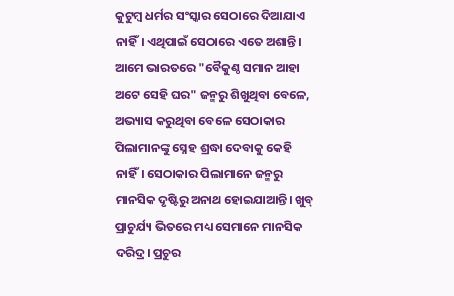କୁଟୁମ୍ବ ଧର୍ମର ସଂସ୍କାର ସେଠାରେ ଦିଆଯାଏ ନାହିଁ। ଏଥିପାଇଁ ସେଠାରେ ଏତେ ଅଶାନ୍ତି। ଆମେ ଭାରତରେ "ବୈକୁଣ୍ଠ ସମାନ ଆହା ଅଟେ ସେହି ଘର" ଜନ୍ମରୁ ଶିଖୁଥିବା ବେଳେ, ଅଭ୍ୟାସ କରୁଥିବା ବେଳେ ସେଠାକାର ପିଲାମାନଙ୍କୁ ସ୍ନେହ ଶ୍ରଦ୍ଧା ଦେବାକୁ କେହି ନାହିଁ। ସେଠାକାର ପିଲାମାନେ ଜନ୍ମରୁ ମାନସିକ ଦୃଷ୍ଟିରୁ ଅନାଥ ହୋଇଯାଆନ୍ତି। ଖୁବ୍ ପ୍ରାଚୁର୍ଯ୍ୟ ଭିତରେ ମଧ୍ୟ ସେମାନେ ମାନସିକ ଦରିଦ୍ର। ପ୍ରଚୁର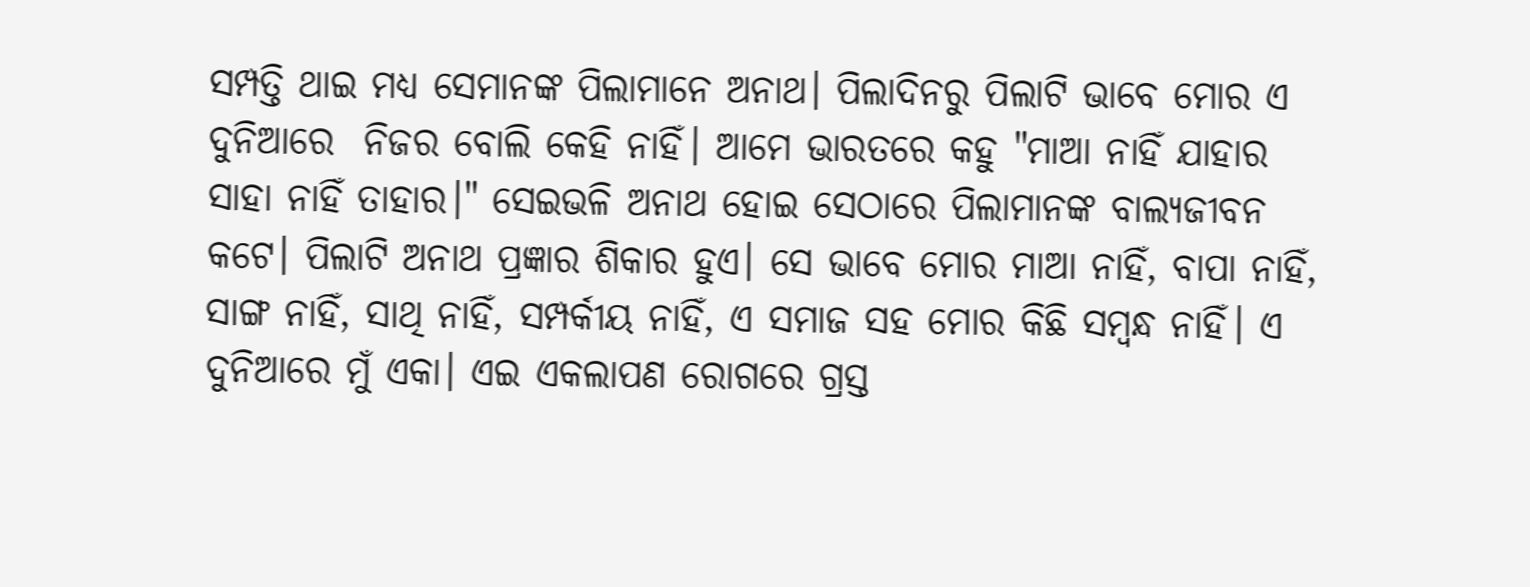ସମ୍ପତ୍ତି ଥାଇ ମଧ୍ୟ ସେମାନଙ୍କ ପିଲାମାନେ ଅନାଥ। ପିଲାଦିନରୁ ପିଲାଟି ଭାବେ ମୋର ଏ ଦୁନିଆରେ  ନିଜର ବୋଲି କେହି ନାହିଁ। ଆମେ ଭାରତରେ କହୁ "ମାଆ ନାହିଁ ଯାହାର ସାହା ନାହିଁ ତାହାର।" ସେଇଭଳି ଅନାଥ ହୋଇ ସେଠାରେ ପିଲାମାନଙ୍କ ବାଲ୍ୟଜୀବନ କଟେ। ପିଲାଟି ଅନାଥ ପ୍ରଜ୍ଞାର ଶିକାର ହୁଏ। ସେ ଭାବେ ମୋର ମାଆ ନାହିଁ, ବାପା ନାହିଁ, ସାଙ୍ଗ ନାହିଁ, ସାଥି ନାହିଁ, ସମ୍ପର୍କୀୟ ନାହିଁ, ଏ ସମାଜ ସହ ମୋର କିଛି ସମ୍ବନ୍ଧ ନାହିଁ। ଏ ଦୁନିଆରେ ମୁଁ ଏକା। ଏଇ ଏକଲାପଣ ରୋଗରେ ଗ୍ରସ୍ତ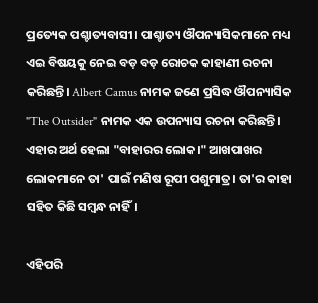ପ୍ରତ୍ୟେକ ପଶ୍ଚାତ୍ୟବାସୀ। ପାଶ୍ଚାତ୍ୟ ଔପନ୍ୟାସିକମାନେ ମଧ୍ୟ ଏଇ ବିଷୟକୁ ନେଇ ବଡ଼ ବଡ଼ ରୋଚକ କାହାଣୀ ରଚନା କରିଛନ୍ତି। Albert Camus ନାମକ ଜଣେ ପ୍ରସିଦ୍ଧ ଔପନ୍ୟାସିକ "The Outsider" ନାମକ ଏକ ଉପନ୍ୟାସ ରଚନା କରିଛନ୍ତି। ଏହାର ଅର୍ଥ ହେଲା "ବାହାରର ଲୋକ।" ଆଖପାଖର ଲୋକମାନେ ତା' ପାଇଁ ମଣିଷ ରୂପୀ ପଶୁମାତ୍ର। ତା'ର କାହା ସହିତ କିଛି ସମ୍ବନ୍ଧ ନାହିଁ।

ଏହିପରି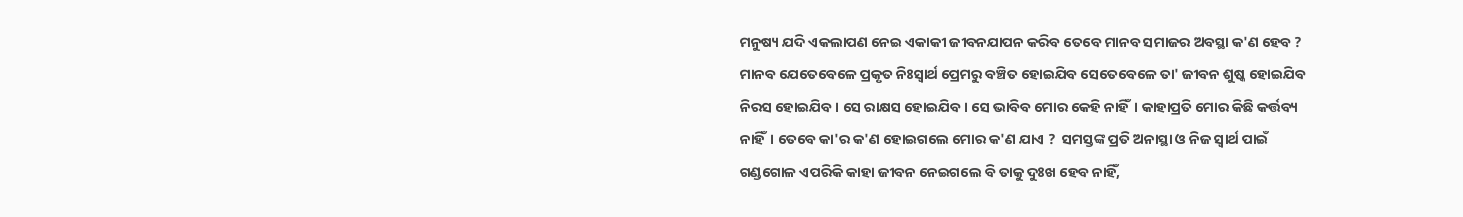ମନୁଷ୍ୟ ଯଦି ଏକଲାପଣ ନେଇ ଏକାକୀ ଜୀବନଯାପନ କରିବ ତେବେ ମାନବ ସମାଜର ଅବସ୍ଥା କ'ଣ ହେବ ? ମାନବ ଯେତେବେଳେ ପ୍ରକୃତ ନିଃସ୍ୱାର୍ଥ ପ୍ରେମରୁ ବଞ୍ଚିତ ହୋଇଯିବ ସେତେବେଳେ ତା' ଜୀବନ ଶୁଷ୍କ ହୋଇଯିବ ନିରସ ହୋଇଯିବ। ସେ ରାକ୍ଷସ ହୋଇଯିବ। ସେ ଭାବିବ ମୋର କେହି ନାହିଁ। କାହାପ୍ରତି ମୋର କିଛି କର୍ତ୍ତବ୍ୟ ନାହିଁ। ତେବେ କା'ର କ'ଣ ହୋଇଗଲେ ମୋର କ'ଣ ଯାଏ ?  ସମସ୍ତଙ୍କ ପ୍ରତି ଅନାସ୍ଥା ଓ ନିଜ ସ୍ୱାର୍ଥ ପାଇଁ ଗଣ୍ଡଗୋଳ ଏପରିକି କାହା ଜୀବନ ନେଇଗଲେ ବି ତାକୁ ଦୁଃଖ ହେବ ନାହିଁ,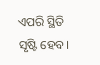ଏପରି ସ୍ଥିତି ସୃଷ୍ଟି ହେବ।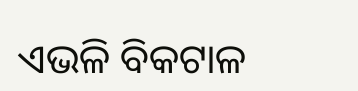ଏଭଳି ବିକଟାଳ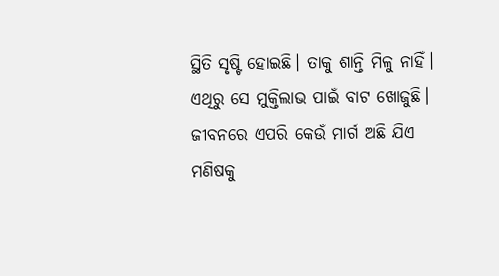ସ୍ଥିତି ସୃଷ୍ଟି ହୋଇଛି। ତାକୁ ଶାନ୍ତି ମିଳୁ ନାହିଁ। ଏଥିରୁ ସେ ମୁକ୍ତିଲାଭ ପାଇଁ ବାଟ ଖୋଜୁଛି। ଜୀବନରେ ଏପରି କେଉଁ ମାର୍ଗ ଅଛି ଯିଏ ମଣିଷକୁ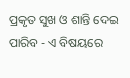ପ୍ରକୃତ ସୁଖ ଓ ଶାନ୍ତି ଦେଇ ପାରିବ - ଏ ବିଷୟରେ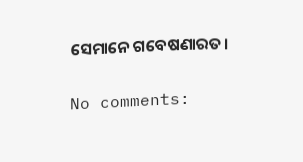ସେମାନେ ଗବେଷଣାରତ।

No comments: